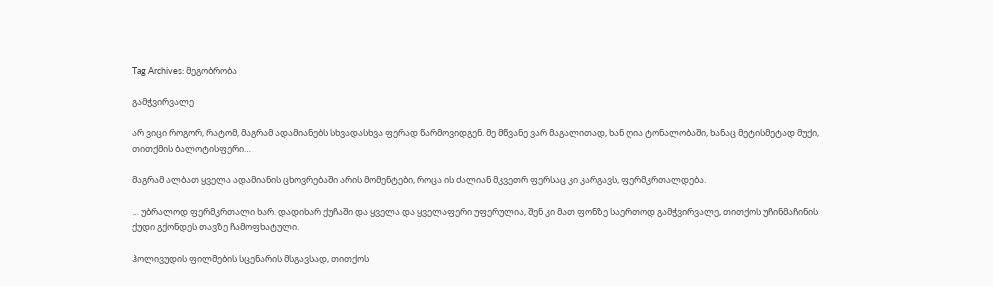Tag Archives: მეგობრობა

გამჭვირვალე

არ ვიცი როგორ, რატომ, მაგრამ ადამიანებს სხვადასხვა ფერად წარმოვიდგენ. მე მწვანე ვარ მაგალითად, ხან ღია ტონალობაში, ხანაც მეტისმეტად მუქი, თითქმის ბალოტისფერი…

მაგრამ ალბათ ყველა ადამიანის ცხოვრებაში არის მომენტები, როცა ის ძალიან მკვეთრ ფერსაც კი კარგავს, ფერმკრთალდება.

… უბრალოდ ფერმკრთალი ხარ. დადიხარ ქუჩაში და ყველა და ყველაფერი უფერულია, შენ კი მათ ფონზე საერთოდ გამჭვირვალე, თითქოს უჩინმაჩინის ქუდი გქონდეს თავზე ჩამოფხატული.

ჰოლივუდის ფილმების სცენარის მსგავსად, თითქოს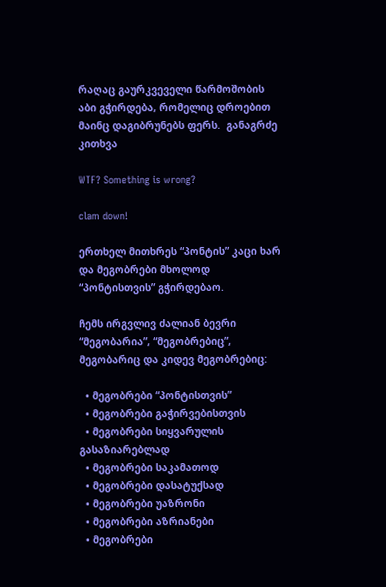რაღაც გაურკვეველი წარმოშობის აბი გჭირდება, რომელიც დროებით მაინც დაგიბრუნებს ფერს.  განაგრძე კითხვა

WTF? Something is wrong?

clam down!

ერთხელ მითხრეს “პონტის” კაცი ხარ და მეგობრები მხოლოდ “პონტისთვის” გჭირდებაო.

ჩემს ირგვლივ ძალიან ბევრი “მეგობარია”, “მეგობრებიც”, მეგობარიც და კიდევ მეგობრებიც:

  • მეგობრები “პონტისთვის”
  • მეგობრები გაჭირვებისთვის
  • მეგობრები სიყვარულის გასაზიარებლად
  • მეგობრები საკამათოდ
  • მეგობრები დასატუქსად
  • მეგობრები უაზრონი
  • მეგობრები აზრიანები
  • მეგობრები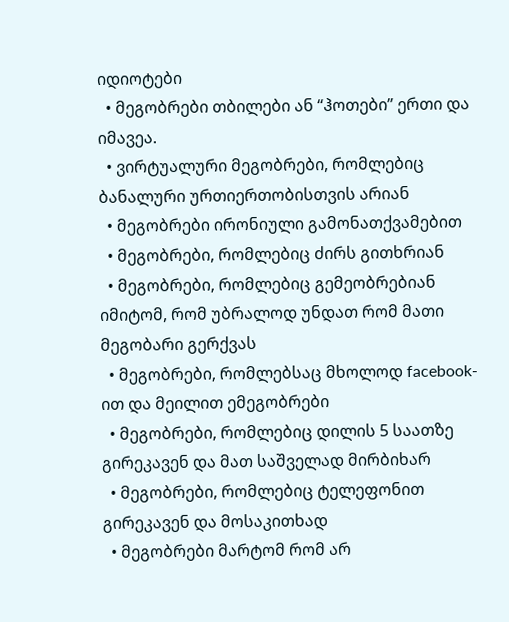იდიოტები
  • მეგობრები თბილები ან “ჰოთები” ერთი და იმავეა.
  • ვირტუალური მეგობრები, რომლებიც ბანალური ურთიერთობისთვის არიან
  • მეგობრები ირონიული გამონათქვამებით
  • მეგობრები, რომლებიც ძირს გითხრიან
  • მეგობრები, რომლებიც გემეობრებიან იმიტომ, რომ უბრალოდ უნდათ რომ მათი მეგობარი გერქვას
  • მეგობრები, რომლებსაც მხოლოდ facebook-ით და მეილით ემეგობრები
  • მეგობრები, რომლებიც დილის 5 საათზე გირეკავენ და მათ საშველად მირბიხარ
  • მეგობრები, რომლებიც ტელეფონით გირეკავენ და მოსაკითხად
  • მეგობრები მარტომ რომ არ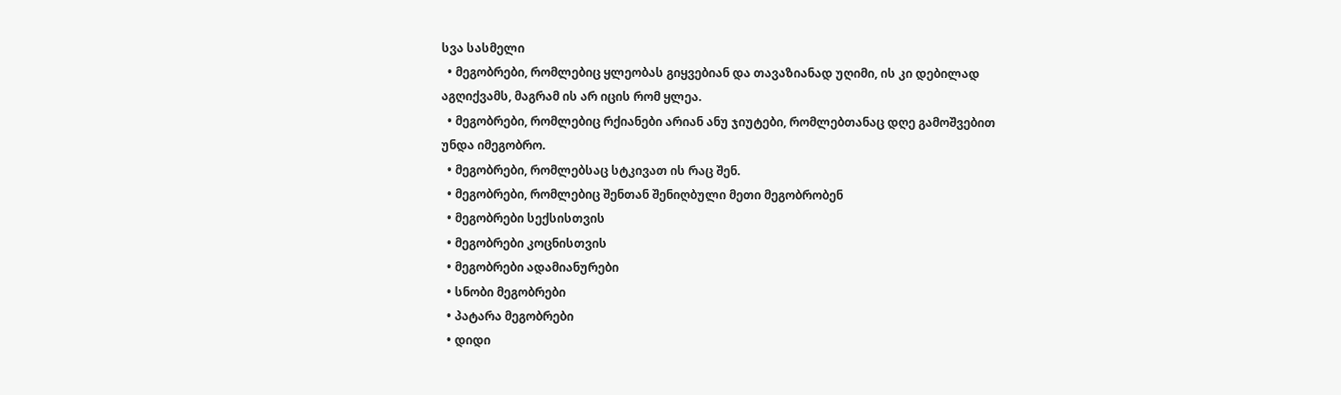სვა სასმელი
  • მეგობრები, რომლებიც ყლეობას გიყვებიან და თავაზიანად უღიმი, ის კი დებილად აგღიქვამს, მაგრამ ის არ იცის რომ ყლეა.
  • მეგობრები, რომლებიც რქიანები არიან ანუ ჯიუტები, რომლებთანაც დღე გამოშვებით უნდა იმეგობრო.
  • მეგობრები, რომლებსაც სტკივათ ის რაც შენ.
  • მეგობრები, რომლებიც შენთან შენიღბული მეთი მეგობრობენ
  • მეგობრები სექსისთვის
  • მეგობრები კოცნისთვის
  • მეგობრები ადამიანურები
  • სნობი მეგობრები
  • პატარა მეგობრები
  • დიდი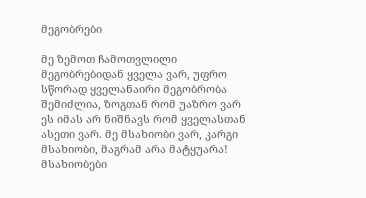მეგობრები

მე ზემოთ ჩამოთვლილი მეგობრებიდან ყველა ვარ, უფრო სწორად ყველანაირი მეგობრობა შემიძლია, ზოგთან რომ უაზრო ვარ ეს იმას არ ნიშნავს რომ ყველასთან ასეთი ვარ. მე მსახიობი ვარ, კარგი მსახიობი, მაგრამ არა მატყუარა! მსახიობები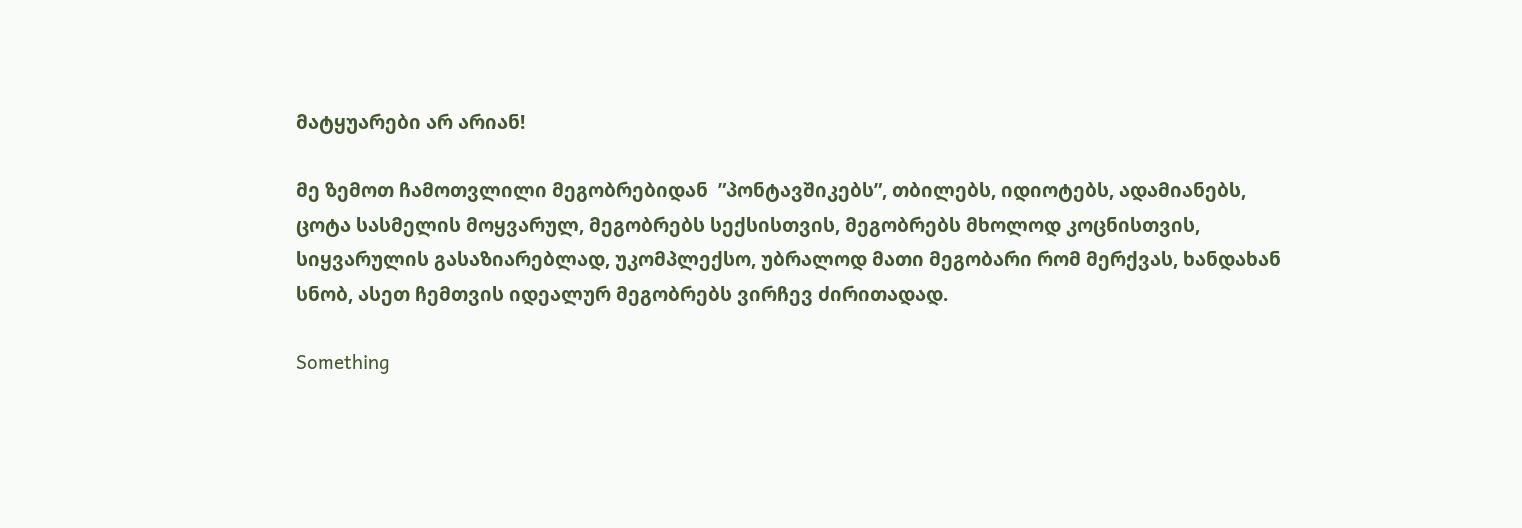მატყუარები არ არიან!

მე ზემოთ ჩამოთვლილი მეგობრებიდან  ”პონტავშიკებს”, თბილებს, იდიოტებს, ადამიანებს, ცოტა სასმელის მოყვარულ, მეგობრებს სექსისთვის, მეგობრებს მხოლოდ კოცნისთვის, სიყვარულის გასაზიარებლად, უკომპლექსო, უბრალოდ მათი მეგობარი რომ მერქვას, ხანდახან სნობ, ასეთ ჩემთვის იდეალურ მეგობრებს ვირჩევ ძირითადად.

Something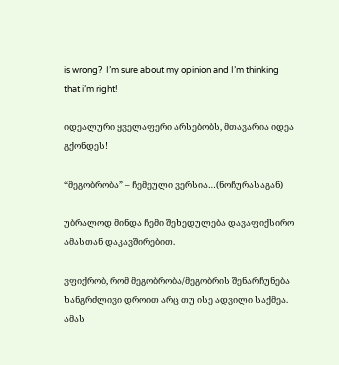is wrong?  I’m sure about my opinion and I’m thinking that i’m right!

იდეალური ყველაფერი არსებობს, მთავარია იდეა გქონდეს!

“მეგობრობა” – ჩემეული ვერსია…(ნოჩურასაგან)

უბრალოდ მინდა ჩემი შეხედულება დავაფიქსირო ამასთან დაკავშირებით.

ვფიქრობ, რომ მეგობრობა/მეგობრის შენარჩუნება ხანგრძლივი დროით არც თუ ისე ადვილი საქმეა. ამას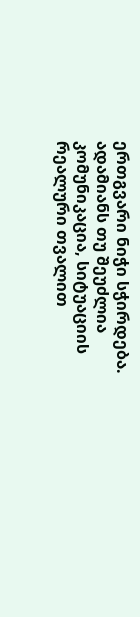ერთგვარი ნიჭი სჭირდება. ადამიანს თუ შეუძლია კომუნიკაცია, სიტუაციის რეალური თვალით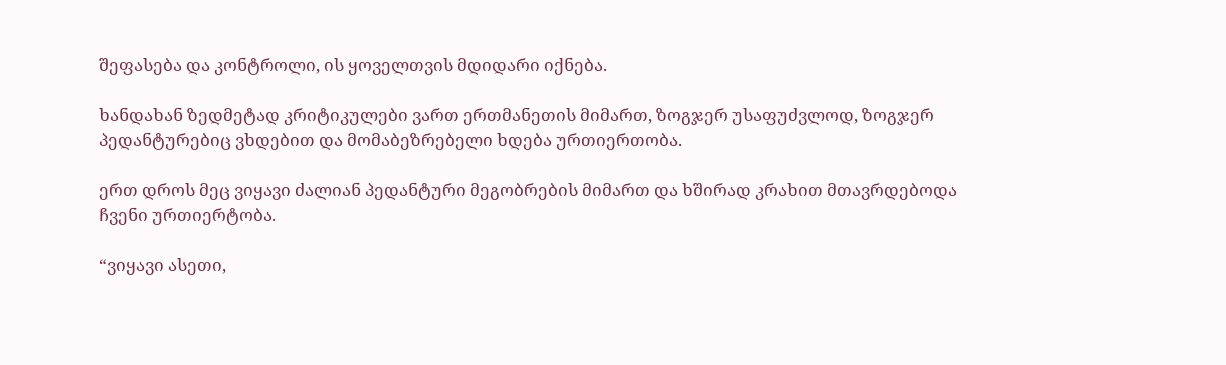შეფასება და კონტროლი, ის ყოველთვის მდიდარი იქნება.

ხანდახან ზედმეტად კრიტიკულები ვართ ერთმანეთის მიმართ, ზოგჯერ უსაფუძვლოდ, ზოგჯერ პედანტურებიც ვხდებით და მომაბეზრებელი ხდება ურთიერთობა.

ერთ დროს მეც ვიყავი ძალიან პედანტური მეგობრების მიმართ და ხშირად კრახით მთავრდებოდა ჩვენი ურთიერტობა.

“ვიყავი ასეთი,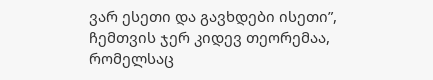ვარ ესეთი და გავხდები ისეთი”, ჩემთვის ჯერ კიდევ თეორემაა, რომელსაც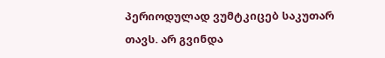პერიოდულად ვუმტკიცებ საკუთარ თავს. არ გვინდა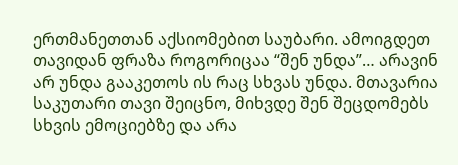ერთმანეთთან აქსიომებით საუბარი. ამოიგდეთ თავიდან ფრაზა როგორიცაა “შენ უნდა”… არავინ არ უნდა გააკეთოს ის რაც სხვას უნდა. მთავარია საკუთარი თავი შეიცნო, მიხვდე შენ შეცდომებს სხვის ემოციებზე და არა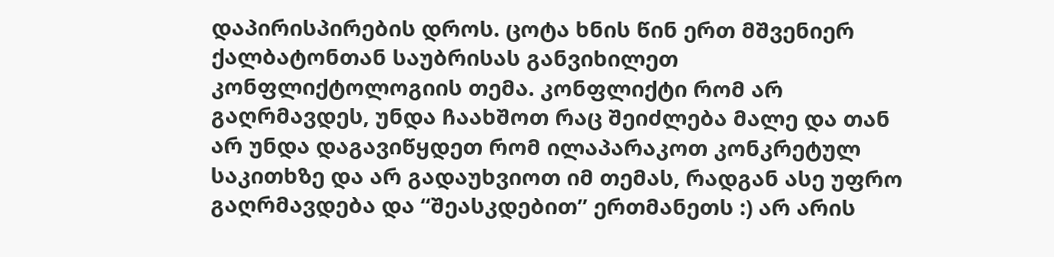დაპირისპირების დროს. ცოტა ხნის წინ ერთ მშვენიერ ქალბატონთან საუბრისას განვიხილეთ კონფლიქტოლოგიის თემა. კონფლიქტი რომ არ გაღრმავდეს, უნდა ჩაახშოთ რაც შეიძლება მალე და თან არ უნდა დაგავიწყდეთ რომ ილაპარაკოთ კონკრეტულ საკითხზე და არ გადაუხვიოთ იმ თემას, რადგან ასე უფრო გაღრმავდება და “შეასკდებით” ერთმანეთს :) არ არის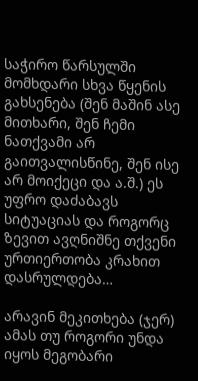საჭირო წარსულში მომხდარი სხვა წყენის გახსენება (შენ მაშინ ასე მითხარი, შენ ჩემი ნათქვამი არ გაითვალისწინე, შენ ისე არ მოიქეცი და ა.შ.) ეს უფრო დაძაბავს სიტუაციას და როგორც ზევით ავღნიშნე თქვენი ურთიერთობა კრახით დასრულდება…

არავინ მეკითხება (ჯერ) ამას თუ როგორი უნდა იყოს მეგობარი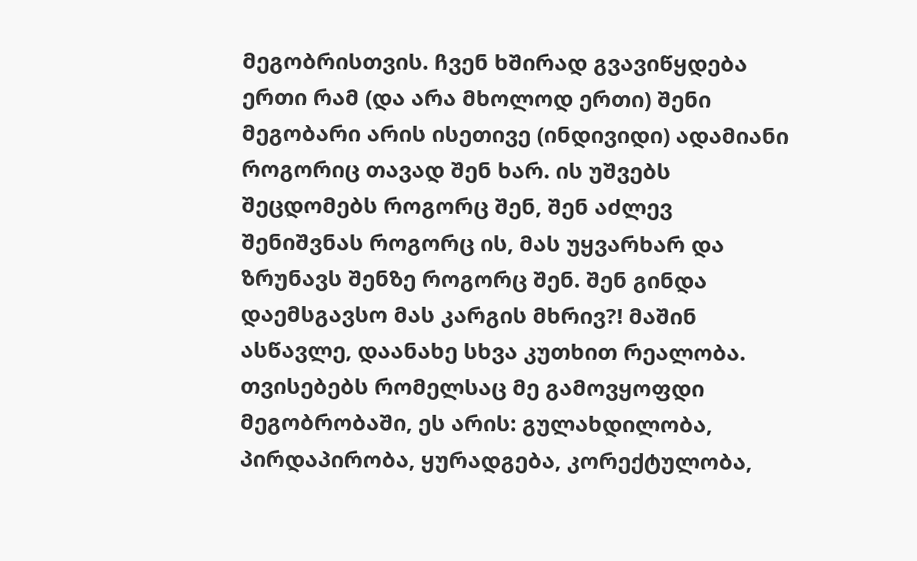მეგობრისთვის. ჩვენ ხშირად გვავიწყდება ერთი რამ (და არა მხოლოდ ერთი) შენი მეგობარი არის ისეთივე (ინდივიდი) ადამიანი როგორიც თავად შენ ხარ. ის უშვებს შეცდომებს როგორც შენ, შენ აძლევ შენიშვნას როგორც ის, მას უყვარხარ და ზრუნავს შენზე როგორც შენ. შენ გინდა დაემსგავსო მას კარგის მხრივ?! მაშინ ასწავლე, დაანახე სხვა კუთხით რეალობა. თვისებებს რომელსაც მე გამოვყოფდი მეგობრობაში, ეს არის: გულახდილობა, პირდაპირობა, ყურადგება, კორექტულობა,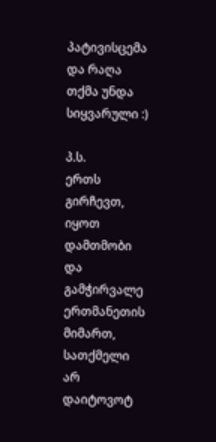პატივისცემა და რაღა თქმა უნდა სიყვარული :)

პ.ს.
ერთს გირჩევთ, იყოთ დამთმობი და გამჭირვალე ერთმანეთის მიმართ, სათქმელი არ დაიტოვოტ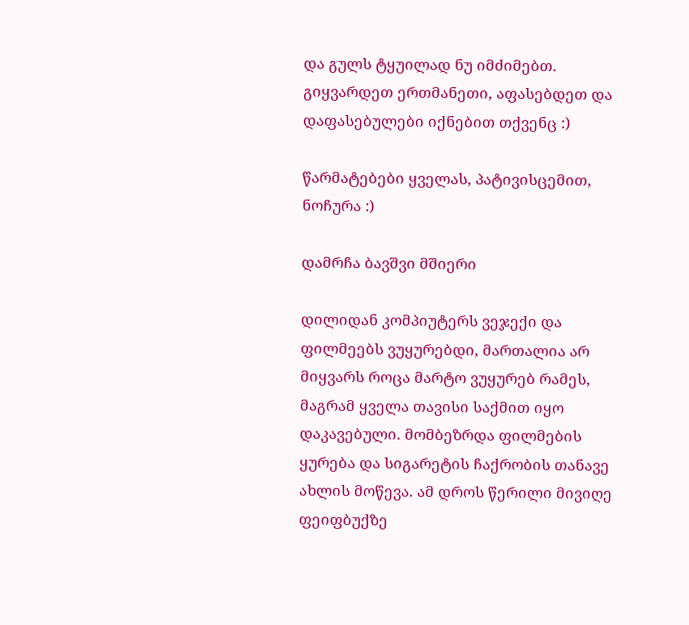და გულს ტყუილად ნუ იმძიმებთ. გიყვარდეთ ერთმანეთი, აფასებდეთ და დაფასებულები იქნებით თქვენც :)

წარმატებები ყველას, პატივისცემით, ნოჩურა :)

დამრჩა ბავშვი მშიერი

დილიდან კომპიუტერს ვეჯექი და ფილმეებს ვუყურებდი, მართალია არ მიყვარს როცა მარტო ვუყურებ რამეს, მაგრამ ყველა თავისი საქმით იყო დაკავებული. მომბეზრდა ფილმების ყურება და სიგარეტის ჩაქრობის თანავე ახლის მოწევა. ამ დროს წერილი მივიღე ფეიფბუქზე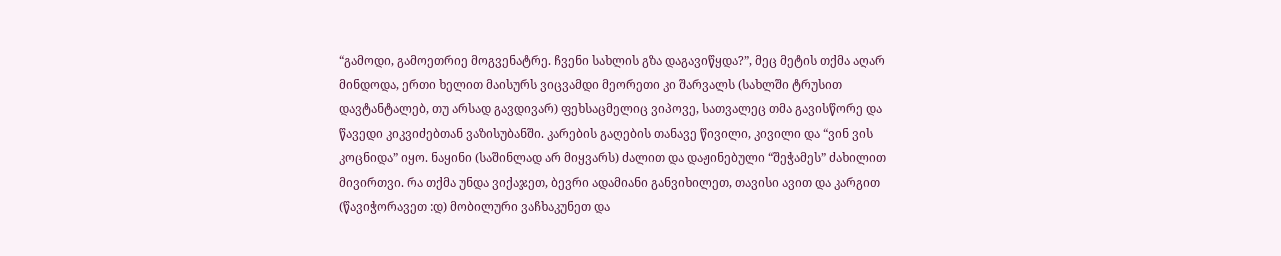“გამოდი, გამოეთრიე მოგვენატრე. ჩვენი სახლის გზა დაგავიწყდა?”, მეც მეტის თქმა აღარ მინდოდა, ერთი ხელით მაისურს ვიცვამდი მეორეთი კი შარვალს (სახლში ტრუსით დავტანტალებ, თუ არსად გავდივარ) ფეხსაცმელიც ვიპოვე, სათვალეც თმა გავისწორე და წავედი კიკვიძებთან ვაზისუბანში. კარების გაღების თანავე წივილი, კივილი და “ვინ ვის კოცნიდა” იყო. ნაყინი (საშინლად არ მიყვარს) ძალით და დაჟინებული “შეჭამეს” ძახილით მივირთვი. რა თქმა უნდა ვიქაჯეთ, ბევრი ადამიანი განვიხილეთ, თავისი ავით და კარგით (წავიჭორავეთ :დ) მობილური ვაჩხაკუნეთ და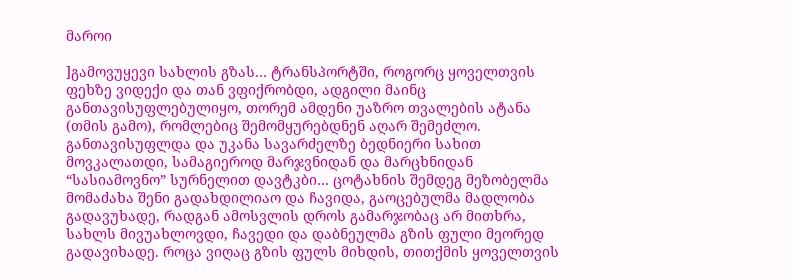მაროი

]გამოვუყევი სახლის გზას… ტრანსპორტში, როგორც ყოველთვის ფეხზე ვიდექი და თან ვფიქრობდი, ადგილი მაინც განთავისუფლებულიყო, თორემ ამდენი უაზრო თვალების ატანა (თმის გამო), რომლებიც შემომყურებდნენ აღარ შემეძლო. განთავისუფლდა და უკანა სავარძელზე ბედნიერი სახით მოვკალათდი, სამაგიეროდ მარჯვნიდან და მარცხნიდან “სასიამოვნო” სურნელით დავტკბი… ცოტახნის შემდეგ მეზობელმა მომაძახა შენი გადახდილიაო და ჩავიდა, გაოცებულმა მადლობა გადავუხადე, რადგან ამოსვლის დროს გამარჯობაც არ მითხრა, სახლს მივუახლოვდი, ჩავედი და დაბნეულმა გზის ფული მეორედ გადავიხადე. როცა ვიღაც გზის ფულს მიხდის, თითქმის ყოველთვის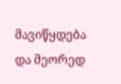მავიწყდება და მეორედ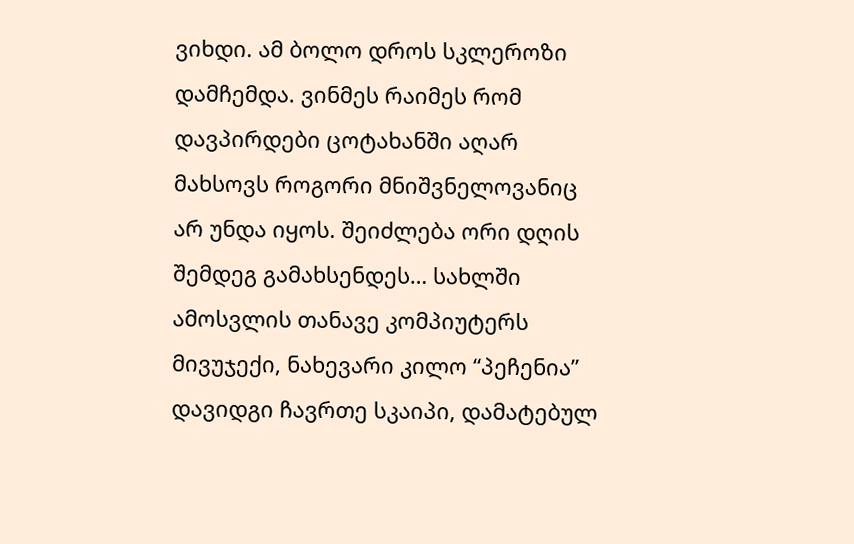ვიხდი. ამ ბოლო დროს სკლეროზი დამჩემდა. ვინმეს რაიმეს რომ დავპირდები ცოტახანში აღარ მახსოვს როგორი მნიშვნელოვანიც არ უნდა იყოს. შეიძლება ორი დღის შემდეგ გამახსენდეს… სახლში ამოსვლის თანავე კომპიუტერს მივუჯექი, ნახევარი კილო “პეჩენია” დავიდგი ჩავრთე სკაიპი, დამატებულ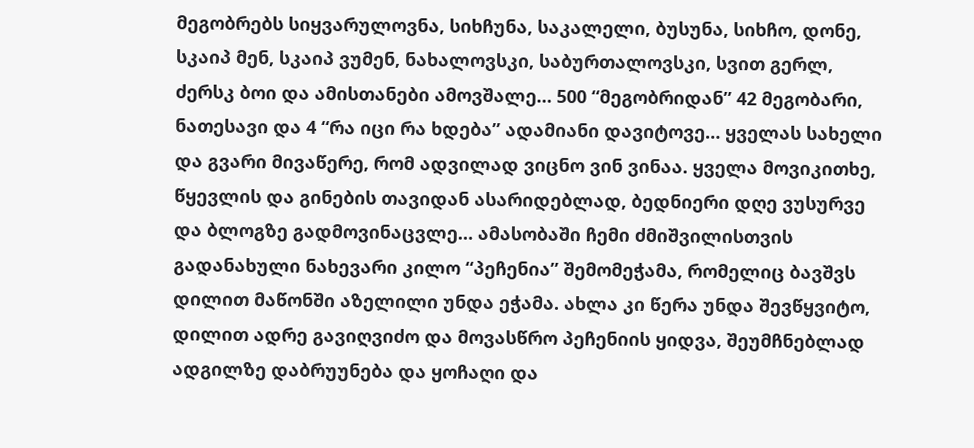მეგობრებს სიყვარულოვნა, სიხჩუნა, საკალელი, ბუსუნა, სიხჩო, დონე, სკაიპ მენ, სკაიპ ვუმენ, ნახალოვსკი, საბურთალოვსკი, სვით გერლ, ძერსკ ბოი და ამისთანები ამოვშალე… 500 “მეგობრიდან” 42 მეგობარი, ნათესავი და 4 “რა იცი რა ხდება” ადამიანი დავიტოვე… ყველას სახელი და გვარი მივაწერე, რომ ადვილად ვიცნო ვინ ვინაა. ყველა მოვიკითხე, წყევლის და გინების თავიდან ასარიდებლად, ბედნიერი დღე ვუსურვე და ბლოგზე გადმოვინაცვლე… ამასობაში ჩემი ძმიშვილისთვის გადანახული ნახევარი კილო “პეჩენია” შემომეჭამა, რომელიც ბავშვს დილით მაწონში აზელილი უნდა ეჭამა. ახლა კი წერა უნდა შევწყვიტო, დილით ადრე გავიღვიძო და მოვასწრო პეჩენიის ყიდვა, შეუმჩნებლად ადგილზე დაბრუუნება და ყოჩაღი და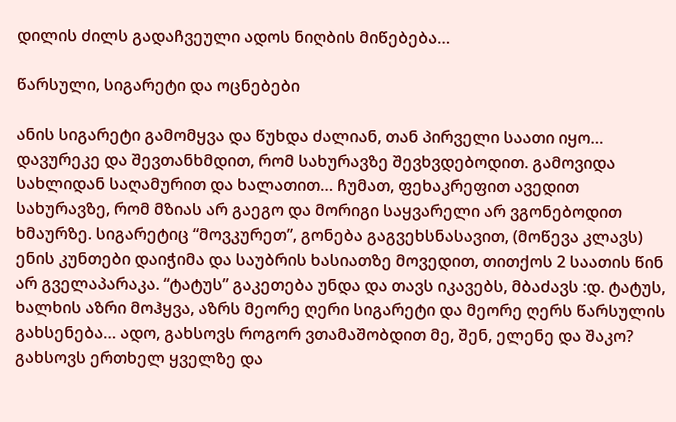დილის ძილს გადაჩვეული ადოს ნიღბის მიწებება…

წარსული, სიგარეტი და ოცნებები

ანის სიგარეტი გამომყვა და წუხდა ძალიან, თან პირველი საათი იყო… დავურეკე და შევთანხმდით, რომ სახურავზე შევხვდებოდით. გამოვიდა სახლიდან საღამურით და ხალათით… ჩუმათ, ფეხაკრეფით ავედით სახურავზე, რომ მზიას არ გაეგო და მორიგი საყვარელი არ ვგონებოდით ხმაურზე. სიგარეტიც “მოვკურეთ”, გონება გაგვეხსნასავით, (მოწევა კლავს) ენის კუნთები დაიჭიმა და საუბრის ხასიათზე მოვედით, თითქოს 2 საათის წინ არ გველაპარაკა. “ტატუს” გაკეთება უნდა და თავს იკავებს, მბაძავს :დ. ტატუს, ხალხის აზრი მოჰყვა, აზრს მეორე ღერი სიგარეტი და მეორე ღერს წარსულის გახსენება… ადო, გახსოვს როგორ ვთამაშობდით მე, შენ, ელენე და შაკო? გახსოვს ერთხელ ყველზე და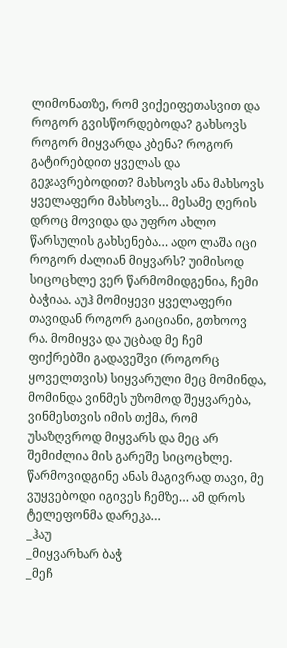ლიმონათზე, რომ ვიქეიფეთასვით და როგორ გვისწორდებოდა? გახსოვს როგორ მიყვარდა კბენა? როგორ გატირებდით ყველას და გეჯავრებოდით? მახსოვს ანა მახსოვს ყველაფერი მახსოვს… მესამე ღერის დროც მოვიდა და უფრო ახლო წარსულის გახსენება… ადო ლაშა იცი როგორ ძალიან მიყვარს? უიმისოდ სიცოცხლე ვერ წარმომიდგენია, ჩემი ბაჭიაა. აუჰ მომიყევი ყველაფერი თავიდან როგორ გაიციანი, გთხოოვ რა. მომიყვა და უცბად მე ჩემ ფიქრებში გადავეშვი (როგორც ყოველთვის) სიყვარული მეც მომინდა, მომინდა ვინმეს უზომოდ შეყვარება, ვინმესთვის იმის თქმა, რომ უსაზღვროდ მიყვარს და მეც არ შემიძლია მის გარეშე სიცოცხლე. წარმოვიდგინე ანას მაგივრად თავი, მე ვუყვებოდი იგივეს ჩემზე… ამ დროს ტელეფონმა დარეკა…
_ჰაუ
_მიყვარხარ ბაჭ
_მეჩ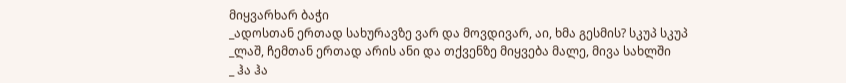მიყვარხარ ბაჭი
_ადოსთან ერთად სახურავზე ვარ და მოვდივარ, აი, ხმა გესმის? სკუპ სკუპ
_ლაშ, ჩემთან ერთად არის ანი და თქვენზე მიყვება მალე, მივა სახლში
_ ჰა ჰა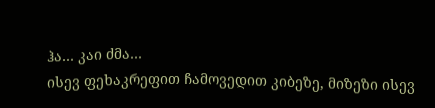ჰა… კაი ძმა…
ისევ ფეხაკრეფით ჩამოვედით კიბეზე, მიზეზი ისევ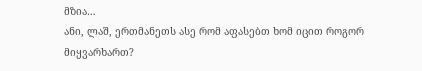მზია…
ანი, ლაშ, ერთმანეთს ასე რომ აფასებთ ხომ იცით როგორ მიყვარხართ?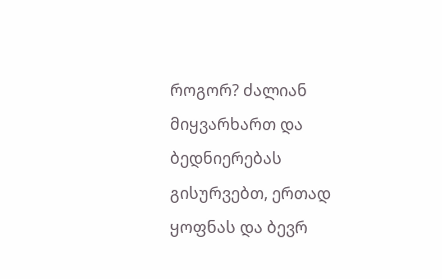როგორ? ძალიან მიყვარხართ და ბედნიერებას გისურვებთ, ერთად ყოფნას და ბევრ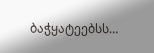ბაჭყატეებსს…